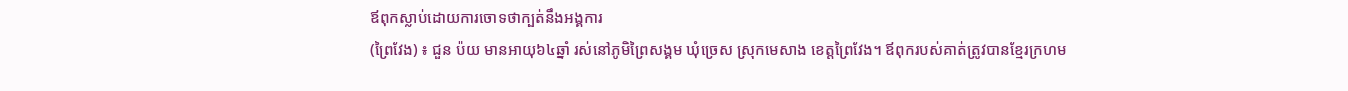ឪពុកស្លាប់ដោយការចោទថាក្បត់នឹងអង្គការ
(ព្រៃវែង) ៖ ជួន ប៉យ មានអាយុ៦៤ឆ្នាំ រស់នៅភូមិព្រៃសង្គម ឃុំច្រេស ស្រុកមេសាង ខេត្តព្រៃវែង។ ឪពុករបស់គាត់ត្រូវបានខ្មែរក្រហម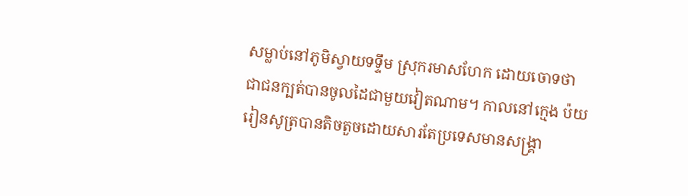សម្លាប់នៅភូមិស្វាយទទ្ទឹម ស្រុករមាសហែក ដោយចោទថា ជាជនក្បត់បានចូលដៃជាមួយវៀតណាម។ កាលនៅក្មេង ប៉យ រៀនសូត្របានតិចតួចដោយសារតែប្រទេសមានសង្រ្គា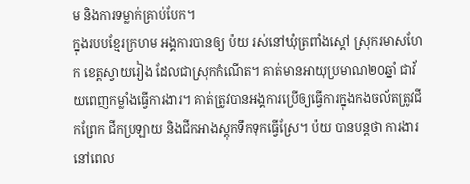ម និងការទម្លាក់គ្រាប់បែក។
ក្នុងរបបខ្មែរក្រហម អង្គការបានឲ្យ ប៉យ រស់នៅឃុំត្រពាំងស្ដៅ ស្រុករមាសហែក ខេត្តស្វាយរៀង ដែលជាស្រុកកំណើត។ គាត់មានអាយុប្រមាណ២០ឆ្នាំ ជាវ័យពេញកម្លាំងធ្វើការងារ។ គាត់ត្រូវបានអង្គការប្រើឲ្យធ្វើការក្នុងកងចល័តត្រូវជីកព្រែក ជីកប្រឡាយ និងជីកអាងស្តុកទឹកទុកធ្វើស្រែ។ ប៉យ បានបន្តថា ការងារនៅពេល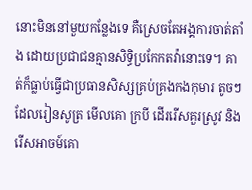នោះមិននៅមួយកន្លែងទេ គឺស្រេចតែអង្គការចាត់តាំង ដោយប្រជាជនគ្មានសិទ្ធិប្រកែកតវ៉ានោះទេ។ គាត់ក៏ធ្លាប់ធ្វើជាប្រធានសិស្សគ្រប់គ្រងកងកុមារ តូចៗដែលរៀនសូត្រ មើលគោ ក្របី ដើររើសគួរស្រូវ និងរើសអាចម៍គោ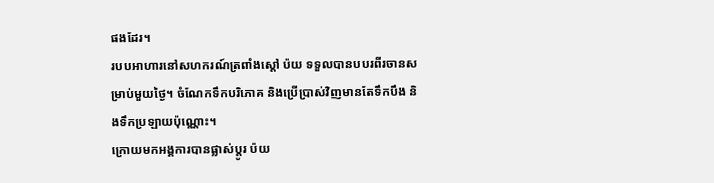ផងដែរ។
របបអាហារនៅសហករណ៍ត្រពាំងស្តៅ ប៉យ ទទួលបានបបរពីរចានសម្រាប់មួយថ្ងៃ។ ចំណែកទឹកបរិភោគ និងប្រើប្រាស់វិញមានតែទឹកបឹង និងទឹកប្រឡាយប៉ុណ្ណោះ។
ក្រោយមកអង្គការបានផ្លាស់ប្តូរ ប៉យ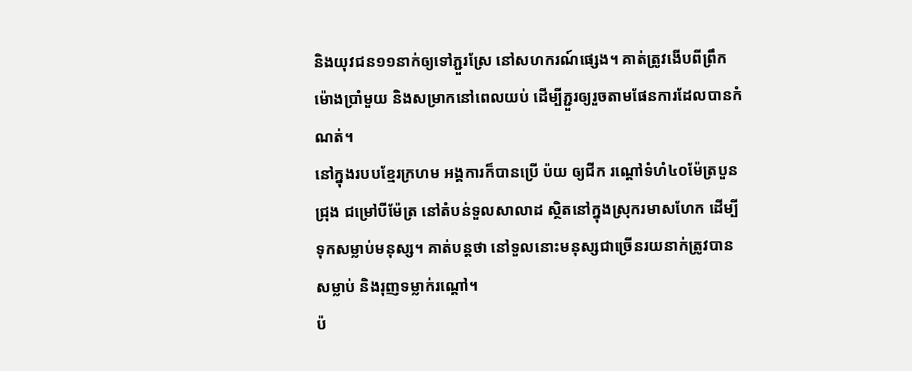និងយុវជន១១នាក់ឲ្យទៅភ្ជួរស្រែ នៅសហករណ៍ផ្សេង។ គាត់ត្រូវងើបពីព្រឹកម៉ោងប្រាំមួយ និងសម្រាកនៅពេលយប់ ដើម្បីភ្ជួរឲ្យរួចតាមផែនការដែលបានកំណត់។
នៅក្នុងរបបខ្មែរក្រហម អង្គការក៏បានប្រើ ប៉យ ឲ្យជីក រណ្តៅទំហំ៤០ម៉ែត្របួនជ្រុង ជម្រៅបីម៉ែត្រ នៅតំបន់ទួលសាលាដ ស្ថិតនៅក្នុងស្រុករមាសហែក ដើម្បីទុកសម្លាប់មនុស្ស។ គាត់បន្តថា នៅទួលនោះមនុស្សជាច្រើនរយនាក់ត្រូវបានសម្លាប់ និងរុញទម្លាក់រណ្តៅ។
ប៉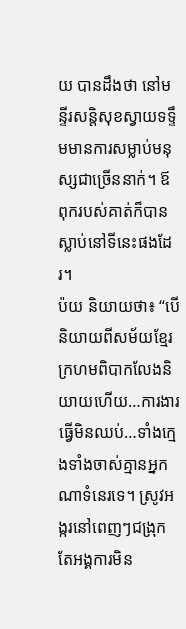យ បានដឹងថា នៅមន្ទីរសន្តិសុខស្វាយទទ្ទឹមមានការសម្លាប់មនុស្សជាច្រើននាក់។ ឪពុករបស់គាត់ក៏បានស្លាប់នៅទីនេះផងដែរ។
ប៉យ និយាយថា៖ “បើនិយាយពីសម័យខ្មែរក្រហមពិបាកលែងនិយាយហើយ…ការងារធ្វើមិនឈប់…ទាំងក្មេងទាំងចាស់គ្មានអ្នកណាទំនេរទេ។ ស្រូវអង្ករនៅពេញៗជង្រុក តែអង្គការមិន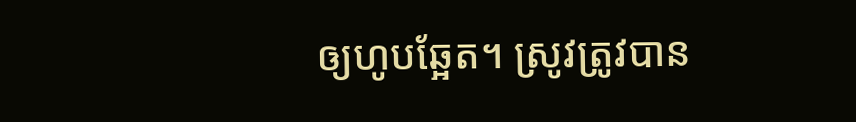ឲ្យហូបឆ្អែត។ ស្រូវត្រូវបាន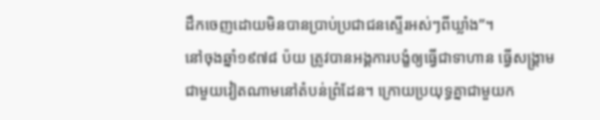ដឹកចេញដោយមិនបានប្រាប់ប្រជាជនស្ទើរអស់ៗពីឃ្លាំង”។
នៅចុងឆ្នាំ១៩៧៨ ប៉យ ត្រូវបានអង្គការបង្ខំឲ្យធ្វើជាទាហាន ធ្វើសង្រ្គាមជាមួយវៀតណាមនៅតំបន់ព្រំដែន។ ក្រោយប្រយុទ្ធគ្នាជាមួយក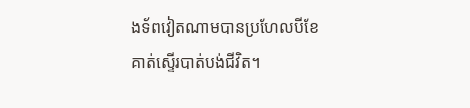ងទ័ពវៀតណាមបានប្រហែលបីខែគាត់ស្ទើរបាត់បង់ជីវិត។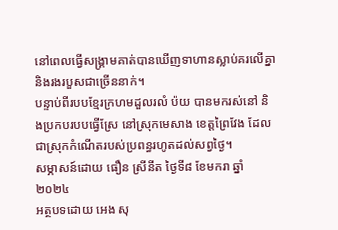នៅពេលធ្វើសង្គ្រាមគាត់បានឃើញទាហានស្លាប់គរលើគ្នា និងរងរបួសជាច្រើននាក់។
បន្ទាប់ពីរបបខ្មែរក្រហមដួលរលំ ប៉យ បានមករស់នៅ និងប្រកបរបបធ្វើស្រែ នៅស្រុកមេសាង ខេត្តព្រៃវែង ដែលជាស្រុកកំណើតរបស់ប្រពន្ធរហូតដល់សព្វថ្ងៃ។
សម្ភាសន៍ដោយ ធឿន ស្រីនីត ថ្ងៃទី៨ ខែមករា ឆ្នាំ២០២៤
អត្ថបទដោយ អេង សុ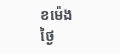ខម៉េង ថ្ងៃ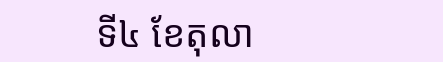ទី៤ ខែតុលា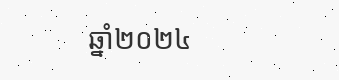ឆ្នាំ២០២៤